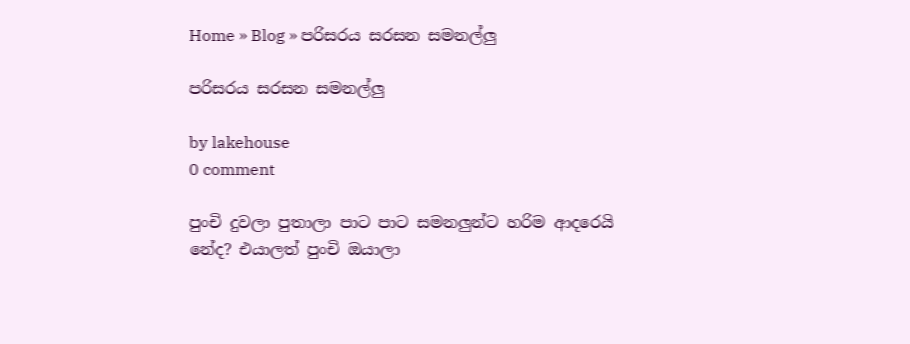Home » Blog » පරිසරය සරසන සමනල්ලු

පරිසරය සරසන සමනල්ලු

by lakehouse
0 comment

පුංචි දුවලා පුතාලා පාට පාට සමනලුන්ට හරිම ආදරෙයි නේද? එයාලත් පුංචි ඔයාලා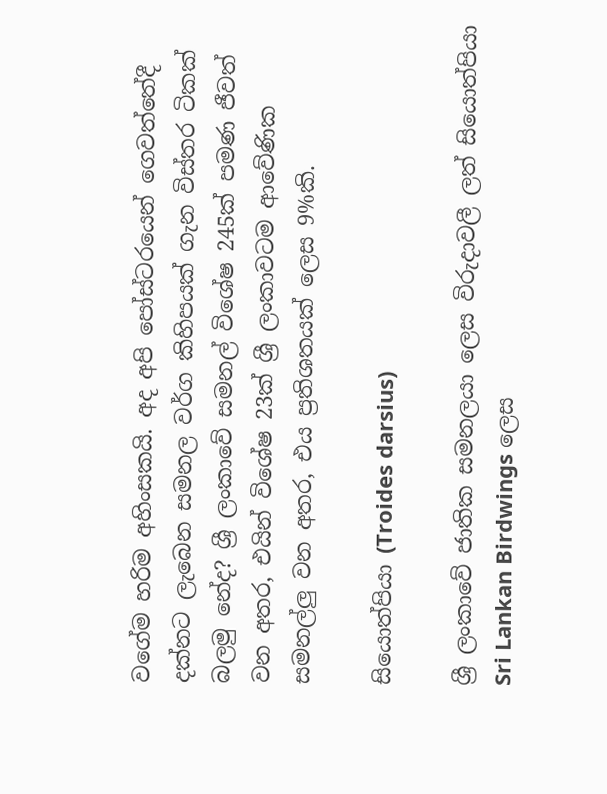වගේම හරිම අහිංසකයි. අද අපි පෝස්ටරයෙන් ගෙවත්තේදී දක්නට ලැබෙන සමනල වර්ග කිහිපයක් ගැන විස්තර ටිකක් බලමු නේද? ශ්‍රී ලංකාවේ සමනල් විශේෂ 245ක් පමණ ජීවත් වන අතර, එයින් විශේෂ 23ක් ශ්‍රී ලංකාවටම ආවේණික සමනල්ලු වන අතර, එය ප්‍රතිශතයක් ලෙස 9%කි.

සියොත්පියා (Troides darsius)

ශ්‍රී ලංකාවේ ජාතික සමනලයා ලෙස විරුදාවලී ලත් සියොත්පියා Sri Lankan Birdwings ලෙස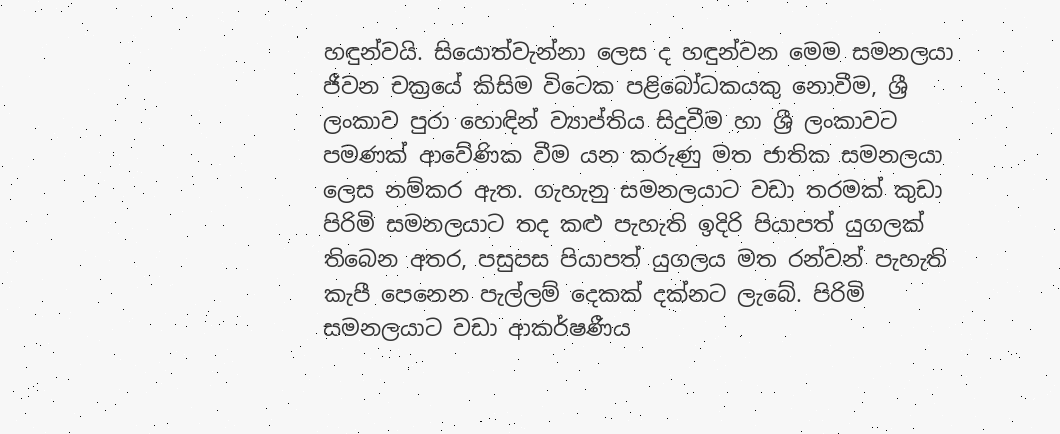හඳුන්වයි. සියොත්වැන්නා ලෙස ද හඳුන්වන මෙම සමනලයා ජීවන චක්‍රයේ කිසිම විටෙක පළිබෝධකයකු නොවීම, ශ්‍රී ලංකාව පුරා හොඳින් ව්‍යාප්තිය සිදුවීම හා ශ්‍රී ලංකාවට පමණක් ආවේණික වීම යන කරුණු මත ජාතික සමනලයා ලෙස නම්කර ඇත. ගැහැනු සමනලයාට වඩා තරමක් කුඩා පිරිමි සමනලයාට තද කළු පැහැති ඉදිරි පියාපත් යුගලක් තිබෙන අතර, පසුපස පියාපත් යුගලය මත රන්වන් පැහැති කැපී පෙනෙන පැල්ලම් දෙකක් දක්නට ලැබේ. පිරිමි සමනලයාට වඩා ආකර්ෂණීය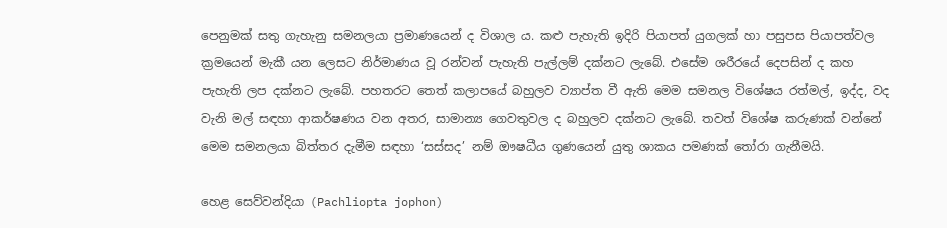පෙනුමක් සතු ගැහැනු සමනලයා ප්‍රමාණයෙන් ද විශාල ය. කළු පැහැති ඉදිරි පියාපත් යුගලක් හා පසුපස පියාපත්වල ක්‍රමයෙන් මැකී යන ලෙසට නිර්මාණය වූ රන්වන් පැහැති පැල්ලම් දක්නට ලැබේ. එසේම ශරීරයේ දෙපසින් ද කහ පැහැති ලප දක්නට ලැබේ. පහතරට තෙත් කලාපයේ බහුලව ව්‍යාප්ත වී ඇති මෙම සමනල විශේෂය රත්මල්, ඉද්ද, වද වැනි මල් සඳහා ආකර්ෂණය වන අතර, සාමාන්‍ය ගෙවතුවල ද බහුලව දක්නට ලැබේ. තවත් විශේෂ කරුණක් වන්නේ මෙම සමනලයා බිත්තර දැමීම සඳහා ‘සස්සද’ නම් ඖෂධීය ගුණයෙන් යුතු ශාකය පමණක් තෝරා ගැනීමයි.

හෙළ සෙව්වන්දියා (Pachliopta jophon)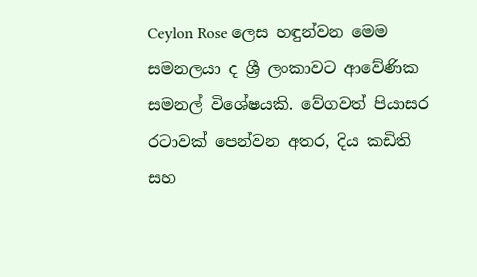Ceylon Rose ලෙස හඳුන්වන මෙම සමනලයා ද ශ්‍රී ලංකාවට ආවේණික සමනල් විශේෂයකි. වේගවත් පියාසර රටාවක් පෙන්වන අතර, දිය කඩිති සහ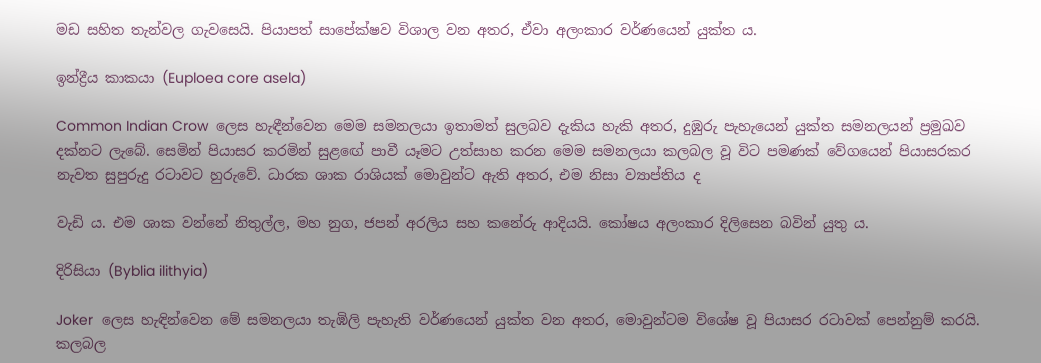මඩ සහිත තැන්වල ගැවසෙයි. පියාපත් සාපේක්ෂව විශාල වන අතර, ඒවා අලංකාර වර්ණයෙන් යුක්ත ය.

ඉන්ද්‍රීය කාකයා (Euploea core asela)

Common Indian Crow  ලෙස හැඳීන්වෙන මෙම සමනලයා ඉතාමත් සුලබව දැකිය හැකි අතර, දුඹුරු පැහැයෙන් යුක්ත සමනලයන් ප්‍රමුඛව දක්නට ලැබේ. සෙමින් පියාසර කරමින් සුළඟේ පාවී යෑමට උත්සාහ කරන මෙම සමනලයා කලබල වූ විට පමණක් වේගයෙන් පියාසරකර නැවත සුපුරුදු රටාවට හුරුවේ. ධාරක ශාක රාශියක් මොවුන්ට ඇති අතර, එම නිසා ව්‍යාප්තිය ද

වැඩි ය. එම ශාක වන්නේ නිතුල්ල, මහ නුග, ජපන් අරලිය සහ කනේරු ආදියයි. කෝෂය අලංකාර දිලිසෙන බවින් යුතු ය.

දිරිසියා (Byblia ilithyia)

Joker  ලෙස හැඳින්වෙන මේ සමනලයා තැඹිලි පැහැති වර්ණයෙන් යුක්ත වන අතර, මොවුන්ටම විශේෂ වූ පියාසර රටාවක් පෙන්නුම් කරයි. කලබල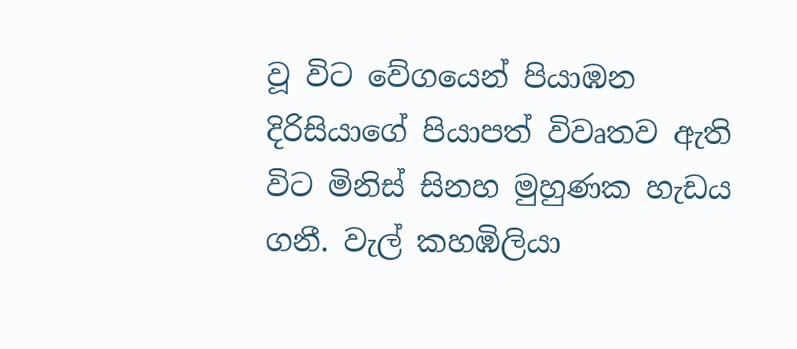වූ විට වේගයෙන් පියාඹන දිරිසියාගේ පියාපත් විවෘතව ඇති විට මිනිස් සිනහ මුහුණක හැඩය ගනී. වැල් කහඹිලියා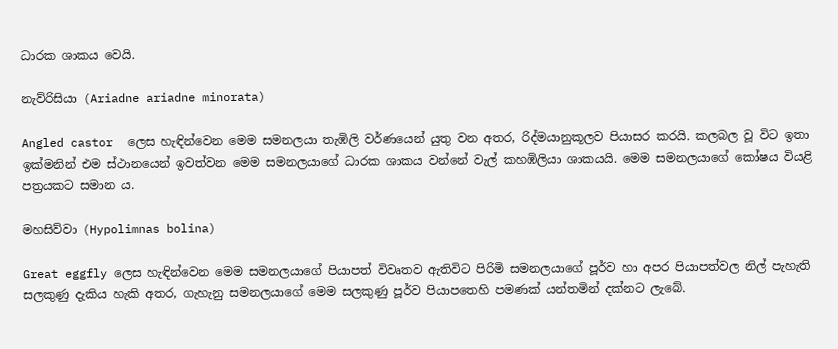ධාරක ශාකය වෙයි.

නැව්රිසියා (Ariadne ariadne minorata)

Angled castor  ලෙස හැඳින්වෙන මෙම සමනලයා තැඹිලි වර්ණයෙන් යුතු වන අතර, රිද්මයානුකූලව පියාසර කරයි. කලබල වූ විට ඉතා ඉක්මනින් එම ස්ථානයෙන් ඉවත්වන මෙම සමනලයාගේ ධාරක ශාකය වන්නේ වැල් කහඹිලියා ශාකයයි. මෙම සමනලයාගේ කෝෂය වියළි පත්‍රයකට සමාන ය.

මහසිව්වා (Hypolimnas bolina)

Great eggfly ලෙස හැඳින්වෙන මෙම සමනලයාගේ පියාපත් විවෘතව ඇතිවිට පිරිමි සමනලයාගේ පූර්ව හා අපර පියාපත්වල නිල් පැහැති සලකුණු දැකිය හැකි අතර, ගැහැනු සමනලයාගේ මෙම සලකුණු පූර්ව පියාපතෙහි පමණක් යන්තමින් දක්නට ලැබේ.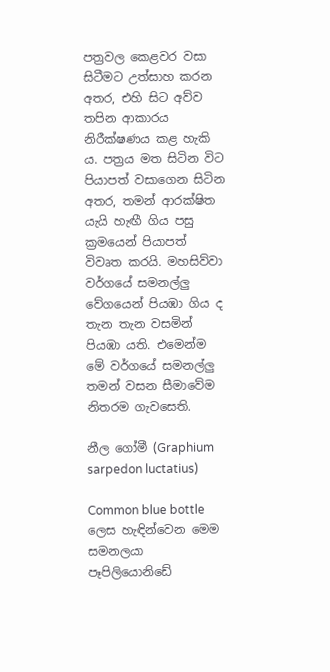පත්‍රවල කෙළවර වසා සිටීමට උත්සාහ කරන අතර, එහි සිට අව්ව තපින ආකාරය නිරීක්ෂණය කළ හැකි ය. පත්‍රය මත සිටින විට පියාපත් වසාගෙන සිටින අතර, තමන් ආරක්ෂිත යැයි හැඟී ගිය පසු ක්‍රමයෙන් පියාපත් විවෘත කරයි. මහසිව්වා වර්ගයේ සමනල්ලු වේගයෙන් පියඹා ගිය ද තැන තැන වසමින් පියඹා යති. එමෙන්ම මේ වර්ගයේ සමනල්ලු තමන් වසන සීමාවේම නිතරම ගැවසෙති.

නීල ගෝමී (Graphium sarpedon luctatius)

Common blue bottle ලෙස හැඳින්වෙන මෙම සමනලයා පෑපිලියොනිඩේ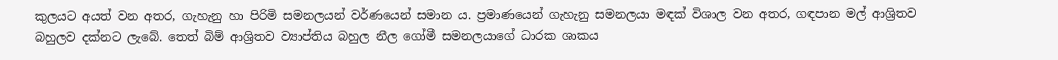කුලයට අයත් වන අතර, ගැහැනු හා පිරිමි සමනලයන් වර්ණයෙන් සමාන ය. ප්‍රමාණයෙන් ගැහැනු සමනලයා මඳක් විශාල වන අතර, ගඳපාන මල් ආශ්‍රිතව බහුලව දක්නට ලැබේ. තෙත් බිම් ආශ්‍රිතව ව්‍යාප්තිය බහුල නීල ගෝමී සමනලයාගේ ධාරක ශාකය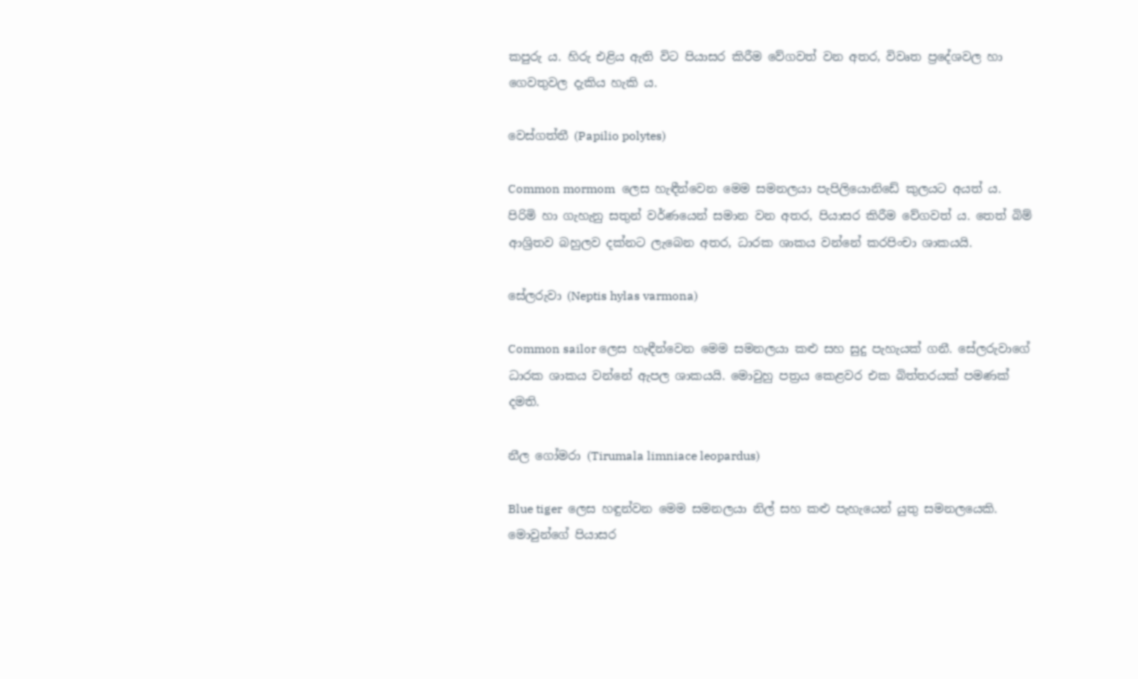කපුරු ය. හිරු එළිය ඇති විට පියාසර කිරීම වේගවත් වන අතර, විවෘත ප්‍රදේශවල හා ගෙවතුවල දැකිය හැකි ය.

වෙස්ගත්තී (Papilio polytes)

Common mormom  ලෙස හැඳීන්වෙන මෙම සමනලයා පැපිලියොනිඩේ කුලයට අයත් ය. පිරිමි හා ගැහැනු සතුන් වර්ණයෙන් සමාන වන අතර, පියාසර කිරීම වේගවත් ය. තෙත් බිම් ආශ්‍රිතව බහුලව දක්නට ලැබෙන අතර, ධාරක ශාකය වන්නේ කරපිංචා ශාකයයි.

සේලරුවා (Neptis hylas varmona)

Common sailor ලෙස හැඳීන්වෙන මෙම සමනලයා කළු සහ සුදු පැහැයක් ගනී. සේලරුවාගේ ධාරක ශාකය වන්නේ ඇපල ශාකයයි. මොවුහු පත්‍රය කෙළවර එක බිත්තරයක් පමණක් දමති.

නීල ගෝමරා (Tirumala limniace leopardus)

Blue tiger  ලෙස හඳුන්වන මෙම සමනලයා නිල් සහ කළු පැහැයෙන් යුතු සමනලයෙකි. මොවුන්ගේ පියාසර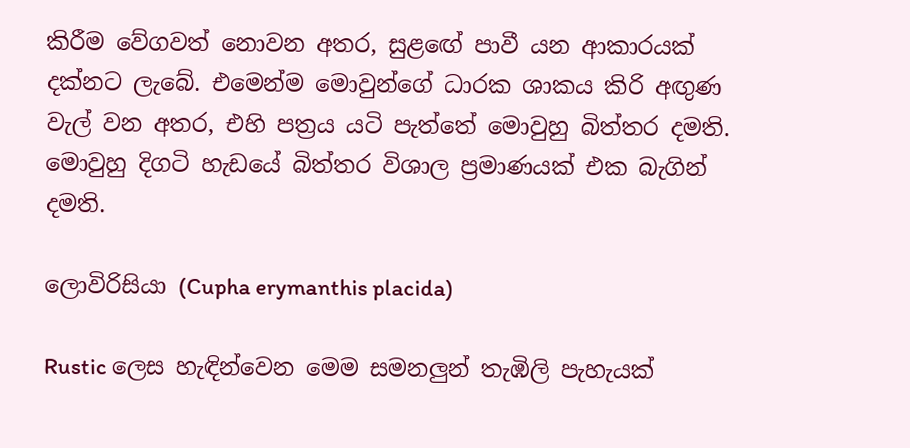කිරීම වේගවත් නොවන අතර, සුළඟේ පාවී යන ආකාරයක් දක්නට ලැබේ. එමෙන්ම මොවුන්ගේ ධාරක ශාකය කිරි අඟුණ වැල්‍ වන අතර, එහි පත්‍රය යටි පැත්තේ මොවුහු බිත්තර දමති. මොවුහු දිගටි හැඩයේ බිත්තර විශාල ප්‍රමාණයක් එක බැගින් දමති.

ලොවිරිසියා (Cupha erymanthis placida)

Rustic ලෙස හැඳින්වෙන මෙම සමනලුන් තැඹිලි පැහැයක්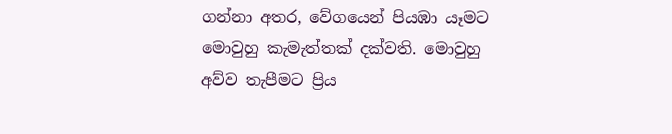ගන්නා අතර, වේගයෙන් පියඹා යෑමට මොවුහු කැමැත්තක් දක්වති. මොවුහු අව්ව තැපීමට ප්‍රිය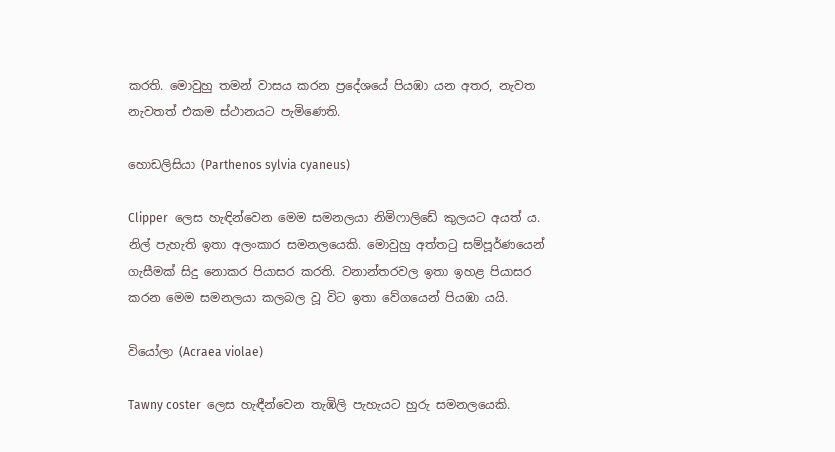කරති. මොවුහු තමන් වාසය කරන ප්‍රදේශයේ පියඹා යන අතර, නැවත නැවතත් එකම ස්ථානයට පැමිණෙති.

හොඩලිසියා (Parthenos sylvia cyaneus)

Clipper  ලෙස හැඳින්වෙන මෙම සමනලයා නිමිෆාලිඩේ කුලයට අයත් ය. නිල් පැහැති ඉතා අලංකාර සමනලයෙකි. මොවුහු අත්තටු සම්පූර්ණයෙන් ගැසීමක් සිදු නොකර පියාසර කරති. වනාන්තරවල ඉතා ඉහළ පියාසර කරන මෙම සමනලයා කලබල වූ විට ඉතා වේගයෙන් පියඹා යයි.

වියෝලා (Acraea violae)

Tawny coster  ලෙස හැඳීන්වෙන තැඹිලි පැහැයට හුරු සමනලයෙකි.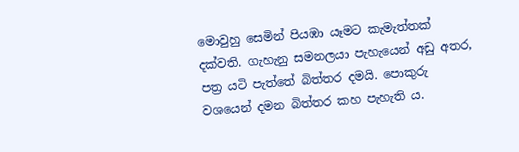මොවුහු සෙමින් පියඹා යෑමට කැමැත්තක් දක්වති. ගැහැනු සමනලයා පැහැයෙන් අඩු අතර, පත්‍ර යටි පැත්තේ බිත්තර දමයි. පොකුරු වශයෙන් දමන බිත්තර කහ පැහැති ය.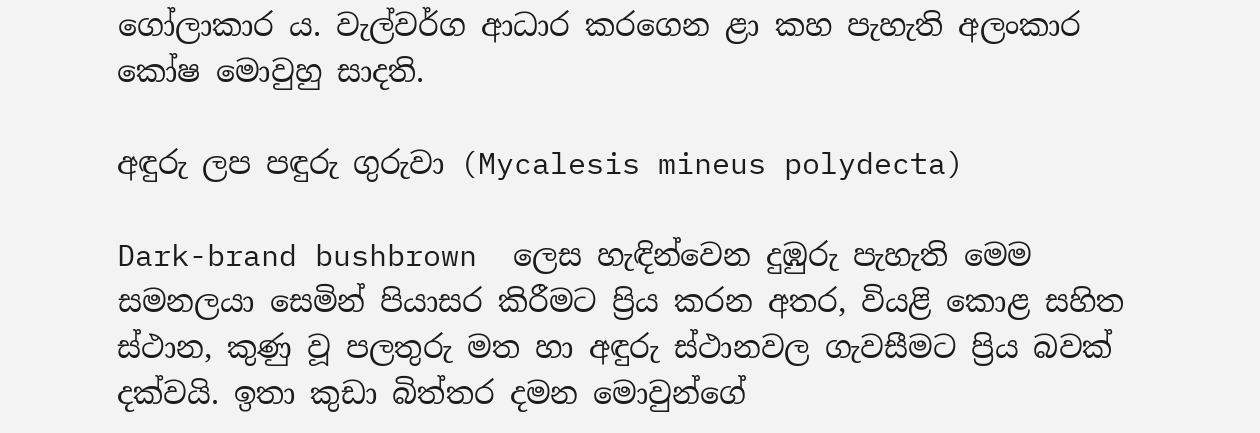ගෝලාකාර ය. වැල්වර්ග ආධාර කරගෙන ළා කහ පැහැති අලංකාර කෝෂ මොවුහු සාදති.

අඳුරු ලප පඳුරු ගුරුවා (Mycalesis mineus polydecta)

Dark-brand bushbrown  ලෙස හැඳින්වෙන දුඹුරු පැහැති මෙම සමනලයා සෙමින් පියාසර කිරීමට ප්‍රිය කරන අතර, වියළි කොළ සහිත ස්ථාන, කුණු වූ පලතුරු මත හා අඳුරු ස්ථානවල ගැවසීමට ප්‍රිය බවක් දක්වයි. ඉතා කුඩා බිත්තර දමන මොවුන්ගේ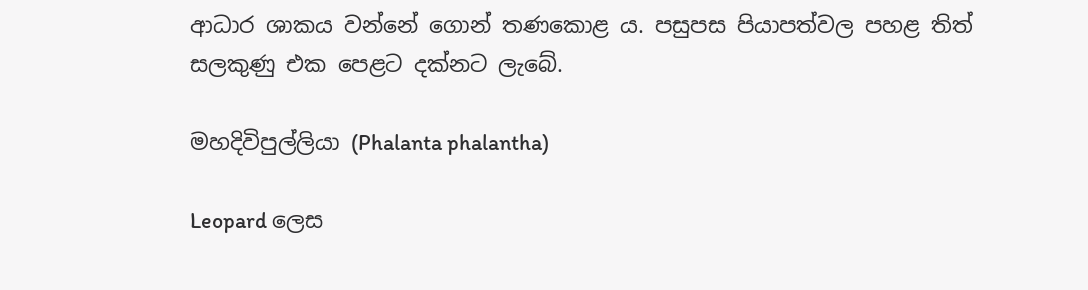ආධාර ශාකය වන්නේ ගොන් තණකොළ ය. පසුපස පියාපත්වල පහළ තිත් සලකුණු එක පෙළට දක්නට ලැබේ.

මහදිවිපුල්ලියා (Phalanta phalantha)

Leopard ලෙස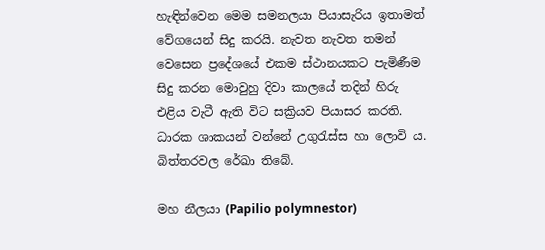හැඳින්වෙන මෙම සමනලයා පියාසැරිය ඉතාමත් වේගයෙන් සිදු කරයි. නැවත නැවත තමන් වෙසෙන ප්‍රදේශයේ එකම ස්ථානයකට පැමිණීම සිදු කරන මොවුහු දිවා කාලයේ තදින් හිරු එළිය වැටී ඇති විට සක්‍රියව පියාසර කරති. ධාරක ශාකයන් වන්නේ උගුරැස්ස හා ලොවි ය. බිත්තරවල රේඛා තිබේ.

මහ නීලයා (Papilio polymnestor)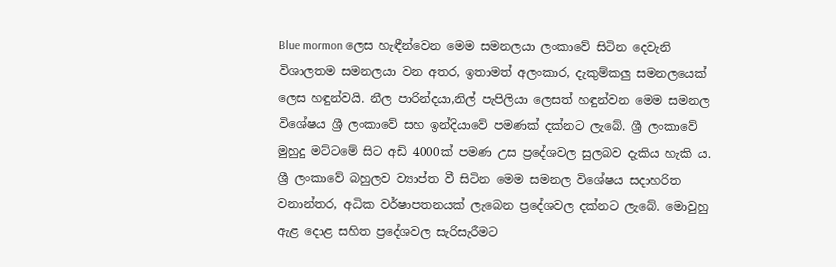Blue mormon ලෙස හැඳීන්වෙන මෙම සමනලයා ලංකාවේ සිටින දෙවැනි විශාලතම සමනලයා වන අතර, ඉතාමත් අලංකාර, දැකුම්කලු සමනලයෙක් ලෙස හඳුන්වයි. නීල පාරින්දයා,නිල් පැපිලියා ලෙසත් හඳුන්වන මෙම සමනල විශේෂය ශ්‍රී ලංකාවේ සහ ඉන්දියාවේ පමණක් දක්නට ලැබේ. ශ්‍රී ලංකාවේ මුහුදු මට්ටමේ සිට අඩි 4000ක් පමණ උස ප්‍රදේශවල සුලබව දැකිය හැකි ය. ශ්‍රී ලංකාවේ බහුලව ව්‍යාප්ත වී සිටින මෙම සමනල විශේෂය සදාහරිත වනාන්තර, අධික වර්ෂාපතනයක් ලැබෙන ප්‍රදේශවල දක්නට ලැබේ. මොවුහු ඇළ දොළ සහිත ප්‍රදේශවල සැරිසැරීමට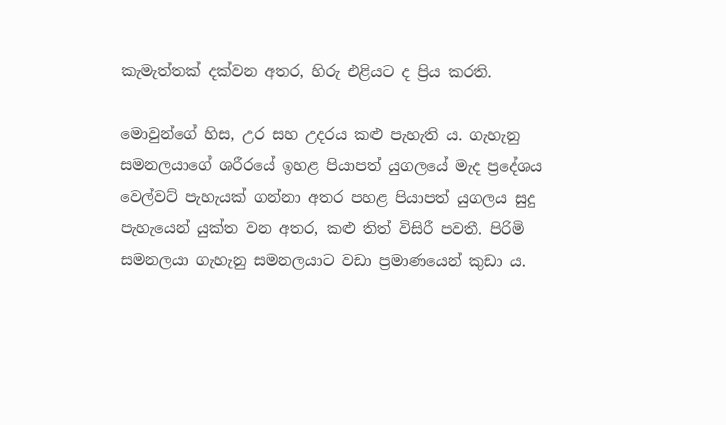කැමැත්තක් දක්වන අතර, හිරු එළියට ද ප්‍රිය කරති.

මොවුන්ගේ හිස, උර සහ උදරය කළු පැහැති ය. ගැහැනු සමනලයාගේ ශරීරයේ ඉහළ පියාපත් යුගලයේ මැද ප්‍රදේශය වෙල්වට් පැහැයක් ගන්නා අතර පහළ පියාපත් යුගලය සුදු පැහැයෙන් යුක්ත වන අතර, කළු තිත් විසිරී පවතී. පිරිමි සමනලයා ගැහැනු සමනලයාට වඩා ප්‍රමාණයෙන් කුඩා ය.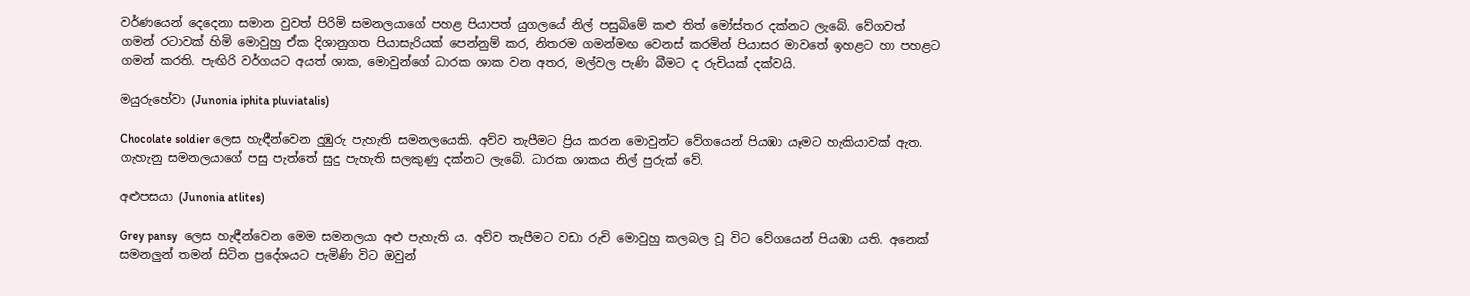වර්ණයෙන් දෙදෙනා සමාන වුවත් පිරිමි සමනලයාගේ පහළ පියාපත් යුගලයේ නිල් පසුබිමේ කළු තිත් මෝස්තර දක්නට ලැබේ. වේගවත් ගමන් රටාවක් හිමි මොවුහු ඒක දිශානුගත පියාසැරියක් පෙන්නුම් කර, නිතරම ගමන්මඟ වෙනස් කරමින් පියාසර මාවතේ ඉහළට හා පහළට ගමන් කරති. පැඟිරි වර්ගයට අයත් ශාක, මොවුන්ගේ ධාරක ශාක වන අතර, මල්වල පැණි බීමට ද රුචියක් දක්වයි.

මයුරුහේවා (Junonia iphita pluviatalis)

Chocolate soldier ලෙස හැඳීන්වෙන දුඹුරු පැහැති සමනලයෙකි. අව්ව තැපීමට ප්‍රිය කරන මොවුන්ට වේගයෙන් පියඹා යෑමට හැකියාවක් ඇත. ගැහැනු සමනලයාගේ පසු පැත්තේ සුදු පැහැති සලකුණු දක්නට ලැබේ. ධාරක ශාකය නිල් පුරුක් වේ.

අළුපසයා (Junonia atlites)

Grey pansy  ලෙස හැඳීන්වෙන මෙම සමනලයා අළු පැහැති ය. අව්ව තැපීමට වඩා රුචි මොවුහු කලබල වූ විට වේගයෙන් පියඹා යති. අනෙක් සමනලුන් තමන් සිටින ප්‍රදේශයට පැමිණි විට ඔවුන්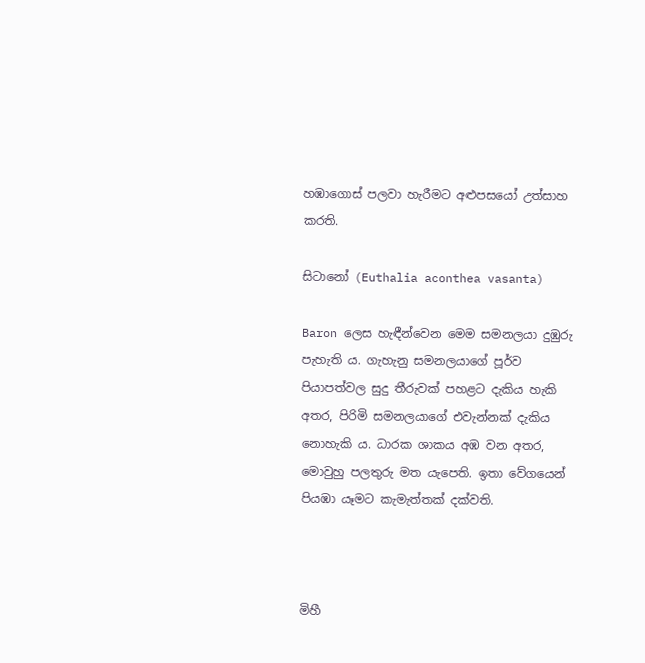හඹාගොස් පලවා හැරීමට අළුපසයෝ උත්සාහ කරති.

සිටානෝ (Euthalia aconthea vasanta)

Baron ලෙස හැඳීන්වෙන මෙම සමනලයා දුඹුරු පැහැති ය. ගැහැනු සමනලයාගේ පූර්ව පියාපත්වල සුදු තීරුවක් පහළට දැකිය හැකි අතර, පිරිමි සමනලයාගේ එවැන්නක් දැකිය නොහැකි ය. ධාරක ශාකය අඹ වන අතර, මොවුහු පලතුරු මත යැපෙති. ඉතා වේගයෙන් පියඹා යෑමට කැමැත්තක් දක්වති.



මිහී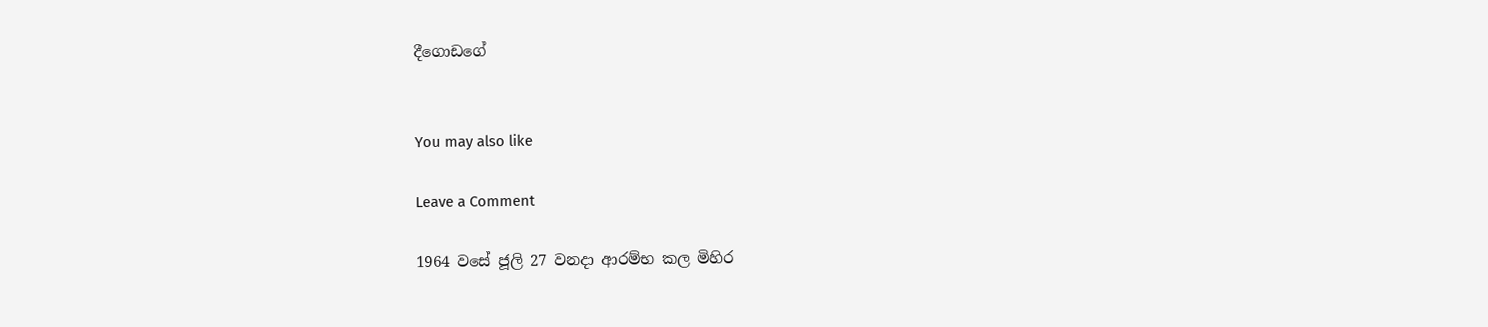දීගොඩගේ


You may also like

Leave a Comment

1964 වසේ ජූලි 27 වනදා ආරම්භ කල මිහිර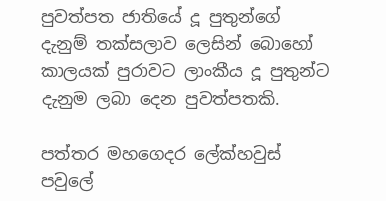පුවත්පත ජාතියේ දූ පුතුන්ගේ දැනුම් තක්සලාව ලෙසින් බොහෝ කාලයක් පුරාවට ලාංකීය දූ පුතුන්ට දැනුම ලබා දෙන පුවත්පතකි.

පත්තර මහගෙදර ලේක්හවුස් පවුලේ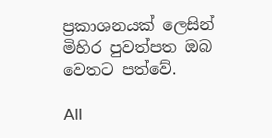ප්‍රකාශනයක් ලෙසින් මිහිර පුවත්පත ඔබ වෙතට පත්වේ.

All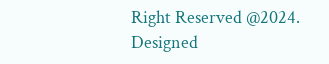Right Reserved @2024. Designed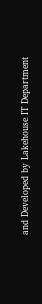and Developed by Lakehouse IT Department